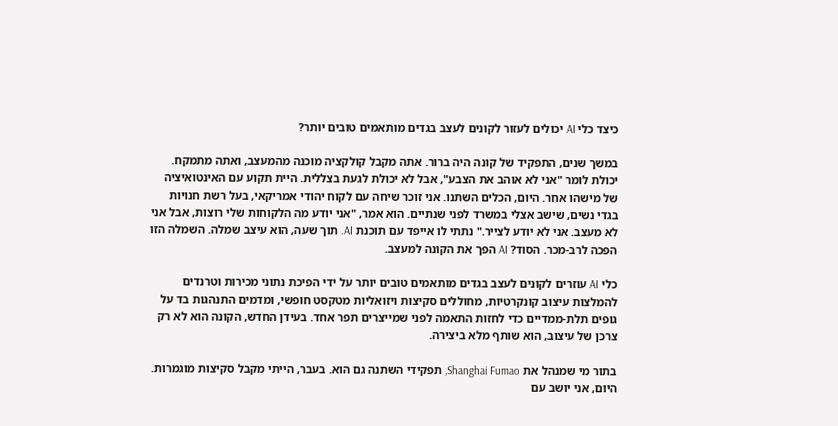כיצד כלי AI יכולים לעזור לקונים לעצב בגדים מותאמים טובים יותר?

במשך שנים, התפקיד של קונה היה ברור. אתה מקבל קולקציה מוכנה מהמעצב, ואתה מתמקח. יכולת לומר "אני לא אוהב את הצבע", אבל לא יכולת לגעת בצללית. היית תקוע עם האינטואיציה של מישהו אחר. היום, הכלים השתנו. אני זוכר שיחה עם לקוח יהודי אמריקאי, בעל רשת חנויות בגדי נשים, שישב אצלי במשרד לפני שנתיים. הוא אמר, "אני יודע מה הלקוחות שלי רוצות, אבל אני לא מעצב. אני לא יודע לצייר." נתתי לו אייפד עם תוכנת AI. תוך שעה, הוא עיצב שמלה. השמלה הזו הפכה לרב-מכר. הסוד? AI הפך את הקונה למעצב.

כלי AI עוזרים לקונים לעצב בגדים מותאמים טובים יותר על ידי הפיכת נתוני מכירות וטרנדים להמלצות עיצוב קונקרטיות, מחוללים סקיצות ויזואליות מטקסט חופשי, ומדמים התנהגות בד על גופים תלת-ממדיים כדי לחזות התאמה לפני שמייצרים תפר אחד. בעידן החדש, הקונה הוא לא רק צרכן של עיצוב, הוא שותף מלא ביצירה.

בתור מי שמנהל את Shanghai Fumao, תפקידי השתנה גם הוא. בעבר, הייתי מקבל סקיצות מוגמרות. היום, אני יושב עם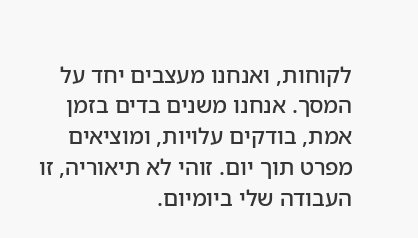לקוחות, ואנחנו מעצבים יחד על המסך. אנחנו משנים בדים בזמן אמת, בודקים עלויות, ומוציאים מפרט תוך יום. זוהי לא תיאוריה, זו העבודה שלי ביומיום.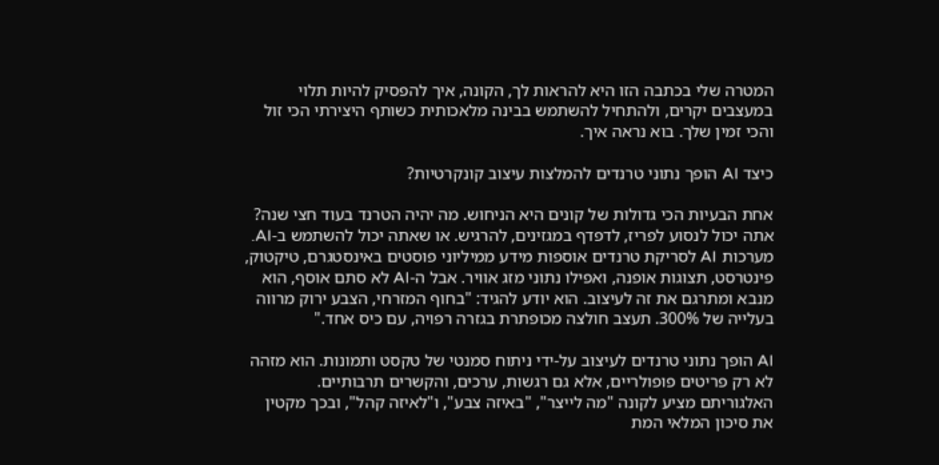המטרה שלי בכתבה הזו היא להראות לך, הקונה, איך להפסיק להיות תלוי במעצבים יקרים, ולהתחיל להשתמש בבינה מלאכותית כשותף היצירתי הכי זול והכי זמין שלך. בוא נראה איך.

כיצד AI הופך נתוני טרנדים להמלצות עיצוב קונקרטיות?

אחת הבעיות הכי גדולות של קונים היא הניחוש. מה יהיה הטרנד בעוד חצי שנה? אתה יכול לנסוע לפריז, לדפדף במגזינים, להרגיש. או שאתה יכול להשתמש ב-AI. מערכות AI לסריקת טרנדים אוספות מידע ממיליוני פוסטים באינסטגרם, טיקטוק, פינטרסט, תצוגות אופנה, ואפילו נתוני מזג אוויר. אבל ה-AI לא סתם אוסף, הוא מנבא ומתרגם את זה לעיצוב. הוא יודע להגיד: "בחוף המזרחי, הצבע ירוק מרווה בעלייה של 300%. תעצב חולצה מכופתרת בגזרה רפויה, עם כיס אחד."

AI הופך נתוני טרנדים לעיצוב על-ידי ניתוח סמנטי של טקסט ותמונות. הוא מזהה לא רק פריטים פופולריים, אלא גם רגשות, ערכים, והקשרים תרבותיים. האלגוריתם מציע לקונה "מה לייצר", "באיזה צבע", ו"לאיזה קהל", ובכך מקטין את סיכון המלאי המת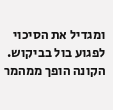ומגדיל את הסיכוי לפגוע בול בביקוש. הקונה הופך ממהמר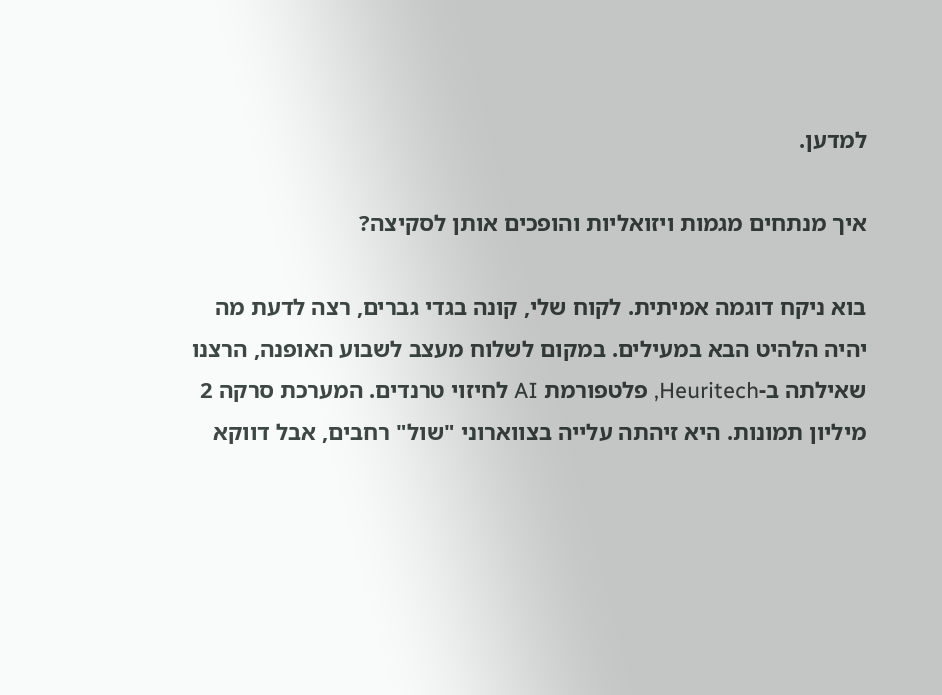למדען.

איך מנתחים מגמות ויזואליות והופכים אותן לסקיצה?

בוא ניקח דוגמה אמיתית. לקוח שלי, קונה בגדי גברים, רצה לדעת מה יהיה הלהיט הבא במעילים. במקום לשלוח מעצב לשבוע האופנה, הרצנו שאילתה ב-Heuritech, פלטפורמת AI לחיזוי טרנדים. המערכת סרקה 2 מיליון תמונות. היא זיהתה עלייה בצווארוני "שול" רחבים, אבל דווקא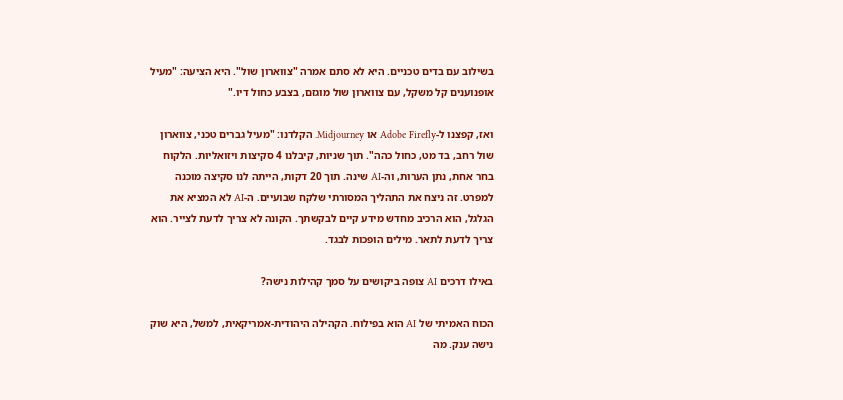בשילוב עם בדים טכניים. היא לא סתם אמרה "צווארון שול". היא הציעה: "מעיל אופנוענים קל משקל, עם צווארון שול מוגזם, בצבע כחול דיו."

ואז, קפצנו ל-Adobe Firefly או Midjourney. הקלדנו: "מעיל גברים טכני, צווארון שול רחב, בד מט, כחול כהה". תוך שניות, קיבלנו 4 סקיצות ויזואליות. הלקוח בחר אחת, נתן הערות, וה-AI שינה. תוך 20 דקות, הייתה לנו סקיצה מוכנה למפרט. זה ניצח את התהליך המסורתי שלקח שבועיים. ה-AI לא המציא את הגלגל, הוא הרכיב מחדש מידע קיים לבקשתך. הקונה לא צריך לדעת לצייר. הוא צריך לדעת לתאר. מילים הופכות לבגד.

באילו דרכים AI צופה ביקושים על סמך קהילות נישה?

הכוח האמיתי של AI הוא בפילוח. הקהילה היהודית-אמריקאית, למשל, היא שוק נישה ענק. מה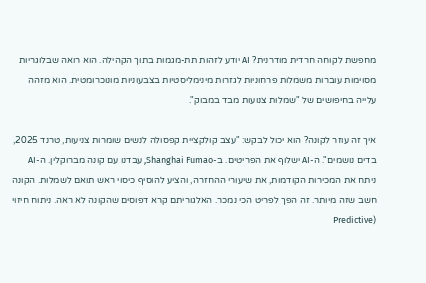מחפשת לקוחה חרדית מודרנית? AI יודע לזהות תת-מגמות בתוך הקהילה. הוא רואה שבלוגריות מסוימות עוברות משמלות פרחוניות לגזרות מינימליסטיות בצבעוניות מונוכרומטית. הוא מזהה עלייה בחיפושים של "שמלות צנועות מבד במבוק".

איך זה עוזר לקונה? הוא יכול לבקש: "עצב קולקציית קפסולה לנשים שומרות צניעות, טרנד 2025, בדים נושמים". ה-AI ישלוף את הפריטים. ב-Shanghai Fumao, עבדנו עם קונה מברוקלין. ה-AI ניתח את המכירות הקודמות, את שיעורי ההחזרה, והציע להוסיף כיסוי ראש תואם לשמלות. הקונה חשב שזה מיותר. זה הפך לפריט הכי נמכר. האלגוריתם קרא דפוסים שהקונה לא ראה. ניתוח חיזוי (Predictive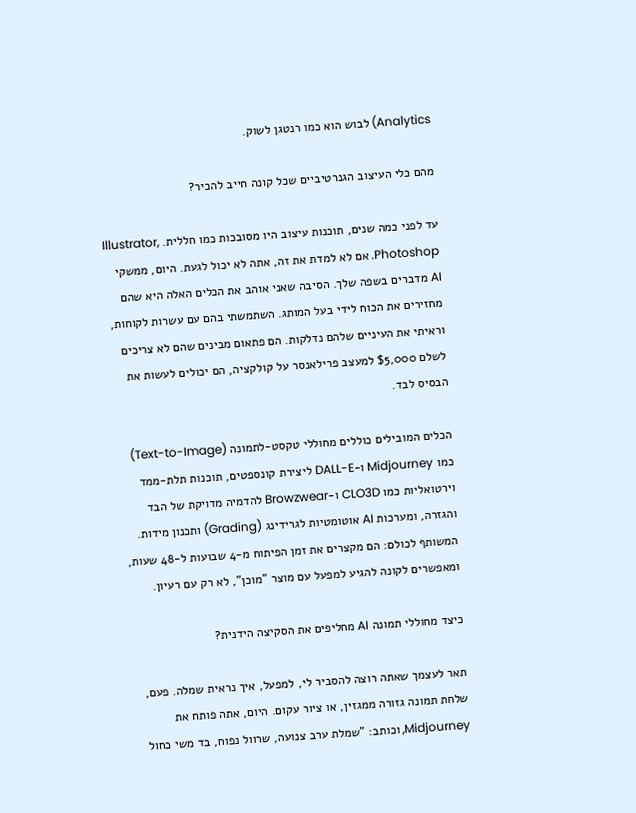Analytics) לבוש הוא כמו רנטגן לשוק.

מהם כלי העיצוב הגנרטיביים שכל קונה חייב להכיר?

עד לפני כמה שנים, תוכנות עיצוב היו מסובכות כמו חללית. Illustrator, Photoshop. אם לא למדת את זה, אתה לא יכול לגעת. היום, ממשקי AI מדברים בשפה שלך. הסיבה שאני אוהב את הכלים האלה היא שהם מחזירים את הכוח לידי בעל המותג. השתמשתי בהם עם עשרות לקוחות, וראיתי את העיניים שלהם נדלקות. הם פתאום מבינים שהם לא צריכים לשלם $5,000 למעצב פרילאנסר על קולקציה, הם יכולים לעשות את הבסיס לבד.

הכלים המובילים כוללים מחוללי טקסט-לתמונה (Text-to-Image) כמו Midjourney ו-DALL-E ליצירת קונספטים, תוכנות תלת-ממד וירטואליות כמו CLO3D ו-Browzwear להדמיה מדויקת של הבד והגזרה, ומערכות AI אוטומטיות לגרידינג (Grading) ותכנון מידות. המשותף לכולם: הם מקצרים את זמן הפיתוח מ-4 שבועות ל-48 שעות, ומאפשרים לקונה להגיע למפעל עם מוצר "מוכן", לא רק עם רעיון.

כיצד מחוללי תמונה AI מחליפים את הסקיצה הידנית?

תאר לעצמך שאתה רוצה להסביר לי, למפעל, איך נראית שמלה. פעם, שלחת תמונה גזורה ממגזין, או ציור עקום. היום, אתה פותח את Midjourney, וכותב: "שמלת ערב צנועה, שרוול נפוח, בד משי כחול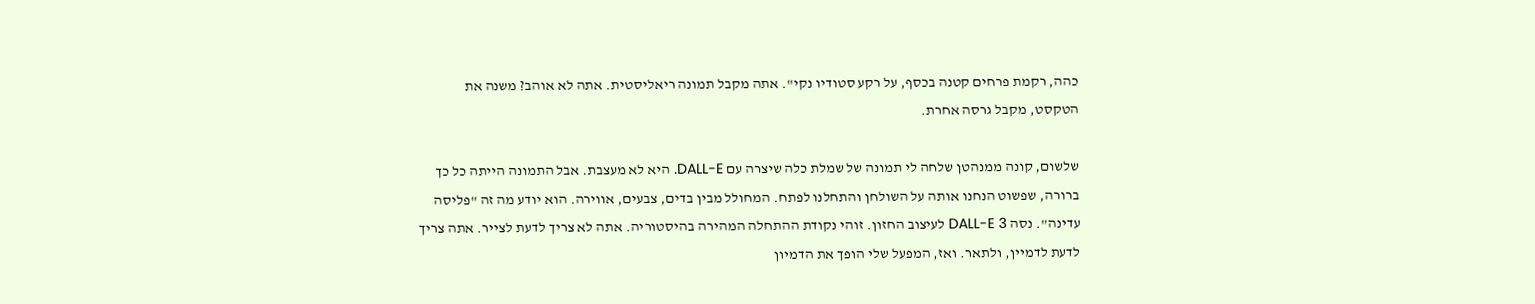כהה, רקמת פרחים קטנה בכסף, על רקע סטודיו נקי". אתה מקבל תמונה ריאליסטית. אתה לא אוהב? משנה את הטקסט, מקבל גרסה אחרת.

שלשום, קונה ממנהטן שלחה לי תמונה של שמלת כלה שיצרה עם DALL-E. היא לא מעצבת. אבל התמונה הייתה כל כך ברורה, שפשוט הנחנו אותה על השולחן והתחלנו לפתח. המחולל מבין בדים, צבעים, אווירה. הוא יודע מה זה "פליסה עדינה". נסה DALL-E 3 לעיצוב החזון. זוהי נקודת ההתחלה המהירה בהיסטוריה. אתה לא צריך לדעת לצייר. אתה צריך לדעת לדמיין, ולתאר. ואז, המפעל שלי הופך את הדמיון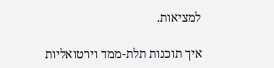למציאות.

איך תוכנות תלת-ממד וירטואליות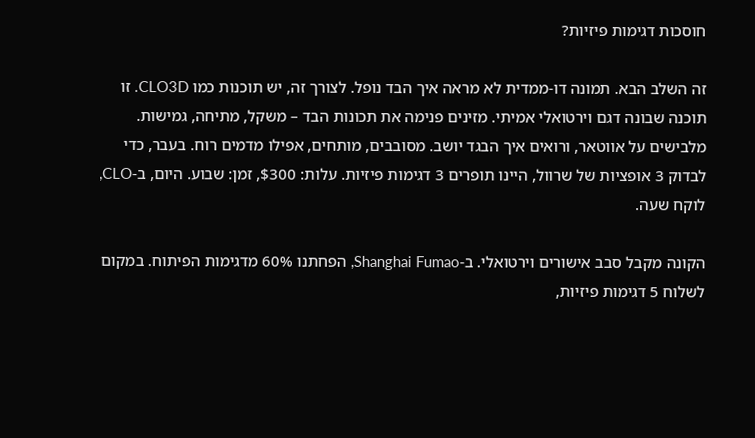חוסכות דגימות פיזיות?

זה השלב הבא. תמונה דו-ממדית לא מראה איך הבד נופל. לצורך זה, יש תוכנות כמו CLO3D. זו תוכנה שבונה דגם וירטואלי אמיתי. מזינים פנימה את תכונות הבד – משקל, מתיחה, גמישות. מלבישים על אווטאר, ורואים איך הבגד יושב. מסובבים, מותחים, אפילו מדמים רוח. בעבר, כדי לבדוק 3 אופציות של שרוול, היינו תופרים 3 דגימות פיזיות. עלות: $300, זמן: שבוע. היום, ב-CLO, לוקח שעה.

הקונה מקבל סבב אישורים וירטואלי. ב-Shanghai Fumao, הפחתנו 60% מדגימות הפיתוח. במקום לשלוח 5 דגימות פיזיות,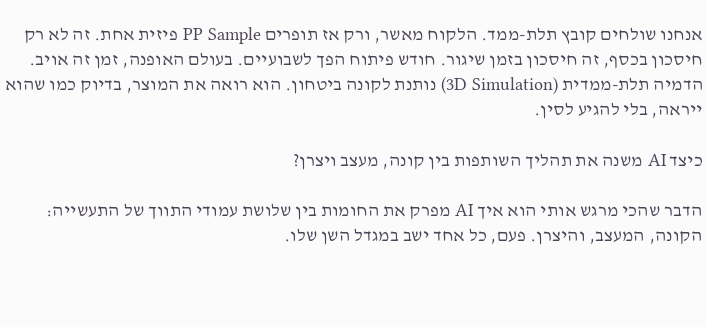אנחנו שולחים קובץ תלת-ממד. הלקוח מאשר, ורק אז תופרים PP Sample פיזית אחת. זה לא רק חיסכון בכסף, זה חיסכון בזמן שיגור. חודש פיתוח הפך לשבועיים. בעולם האופנה, זמן זה אויב. הדמיה תלת-ממדית (3D Simulation) נותנת לקונה ביטחון. הוא רואה את המוצר, בדיוק כמו שהוא ייראה, בלי להגיע לסין.

כיצד AI משנה את תהליך השותפות בין קונה, מעצב ויצרן?

הדבר שהכי מרגש אותי הוא איך AI מפרק את החומות בין שלושת עמודי התווך של התעשייה: הקונה, המעצב, והיצרן. פעם, כל אחד ישב במגדל השן שלו.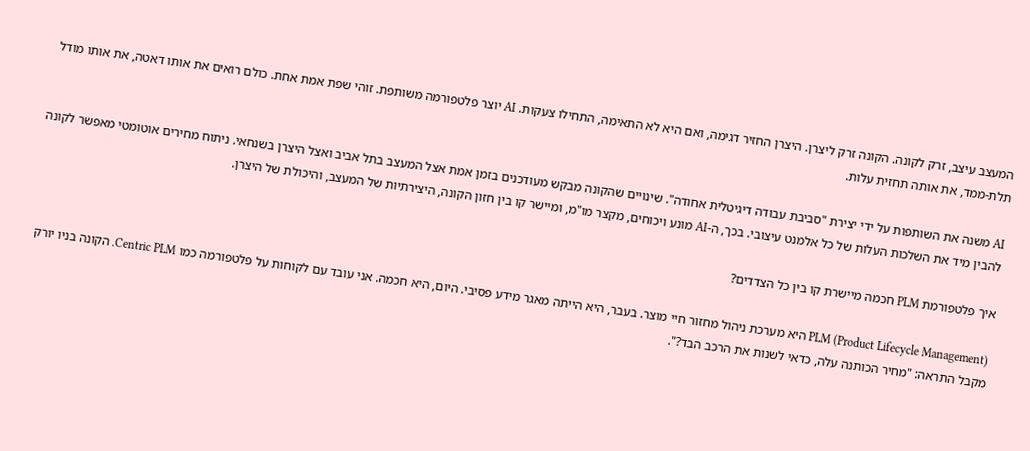המעצב עיצב, זרק לקונה. הקונה זרק ליצרן. היצרן החזיר דגימה, ואם היא לא התאימה, התחילו צעקות. AI יוצר פלטפורמה משותפת. זוהי שפת אמת אחת. כולם רואים את אותו דאטה, את אותו מודל תלת-ממד, את אותה תחזית עלות.

AI משנה את השותפות על ידי יצירת "סביבת עבודה דיגיטלית אחודה". שינויים שהקונה מבקש מעודכנים בזמן אמת אצל המעצב בתל אביב ואצל היצרן בשנחאי. ניתוח מחירים אוטומטי מאפשר לקונה להבין מיד את השלכות העלות של כל אלמנט עיצובי. בכך, ה-AI מונע ויכוחים, מקצר מו"מ, ומיישר קו בין חזון הקונה, היצירתיות של המעצב, והיכולת של היצרן.

איך פלטפורמת PLM חכמה מיישרת קו בין כל הצדדים?

PLM (Product Lifecycle Management) היא מערכת ניהול מחזור חיי מוצר. בעבר, היא הייתה מאגר מידע פסיבי. היום, היא חכמה. אני עובד עם לקוחות על פלטפורמה כמו Centric PLM. הקונה בניו יורק מקבל התראה: "מחיר הכותנה עלה, כדאי לשנות את הרכב הבד?".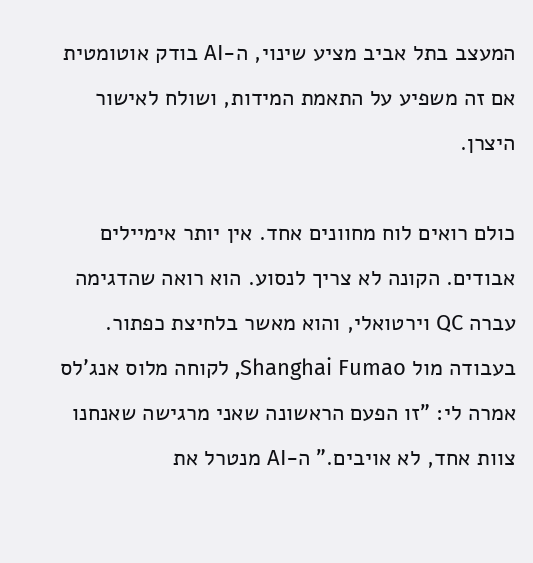המעצב בתל אביב מציע שינוי, ה-AI בודק אוטומטית אם זה משפיע על התאמת המידות, ושולח לאישור היצרן.

כולם רואים לוח מחוונים אחד. אין יותר אימיילים אבודים. הקונה לא צריך לנסוע. הוא רואה שהדגימה עברה QC וירטואלי, והוא מאשר בלחיצת כפתור. בעבודה מול Shanghai Fumao, לקוחה מלוס אנג'לס אמרה לי: "זו הפעם הראשונה שאני מרגישה שאנחנו צוות אחד, לא אויבים." ה-AI מנטרל את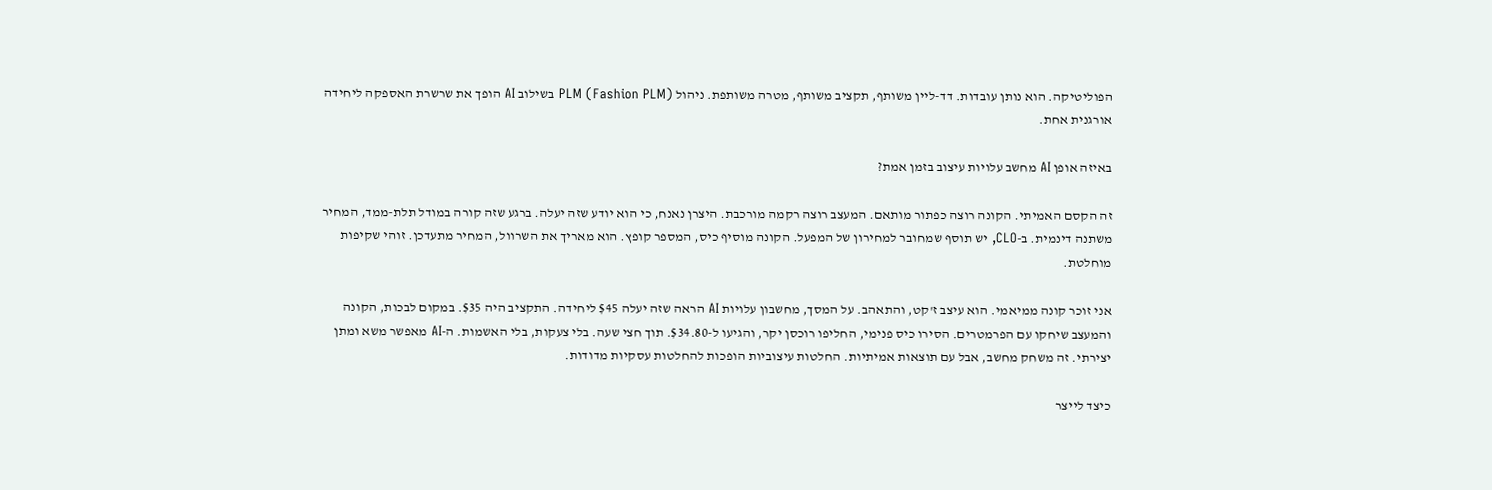הפוליטיקה. הוא נותן עובדות. דד-ליין משותף, תקציב משותף, מטרה משותפת. ניהול PLM (Fashion PLM) בשילוב AI הופך את שרשרת האספקה ליחידה אורגנית אחת.

באיזה אופן AI מחשב עלויות עיצוב בזמן אמת?

זה הקסם האמיתי. הקונה רוצה כפתור מותאם. המעצב רוצה רקמה מורכבת. היצרן נאנח, כי הוא יודע שזה יעלה. ברגע שזה קורה במודל תלת-ממד, המחיר משתנה דינמית. ב-CLO, יש תוסף שמחובר למחירון של המפעל. הקונה מוסיף כיס, המספר קופץ. הוא מאריך את השרוול, המחיר מתעדכן. זוהי שקיפות מוחלטת.

אני זוכר קונה ממיאמי. הוא עיצב ז'קט, והתאהב. על המסך, מחשבון עלויות AI הראה שזה יעלה $45 ליחידה. התקציב היה $35. במקום לבכות, הקונה והמעצב שיחקו עם הפרמטרים. הסירו כיס פנימי, החליפו רוכסן יקר, והגיעו ל-$34.80. תוך חצי שעה. בלי צעקות, בלי האשמות. ה-AI מאפשר משא ומתן יצירתי. זה משחק מחשב, אבל עם תוצאות אמיתיות. החלטות עיצוביות הופכות להחלטות עסקיות מדודות.

כיצד לייצר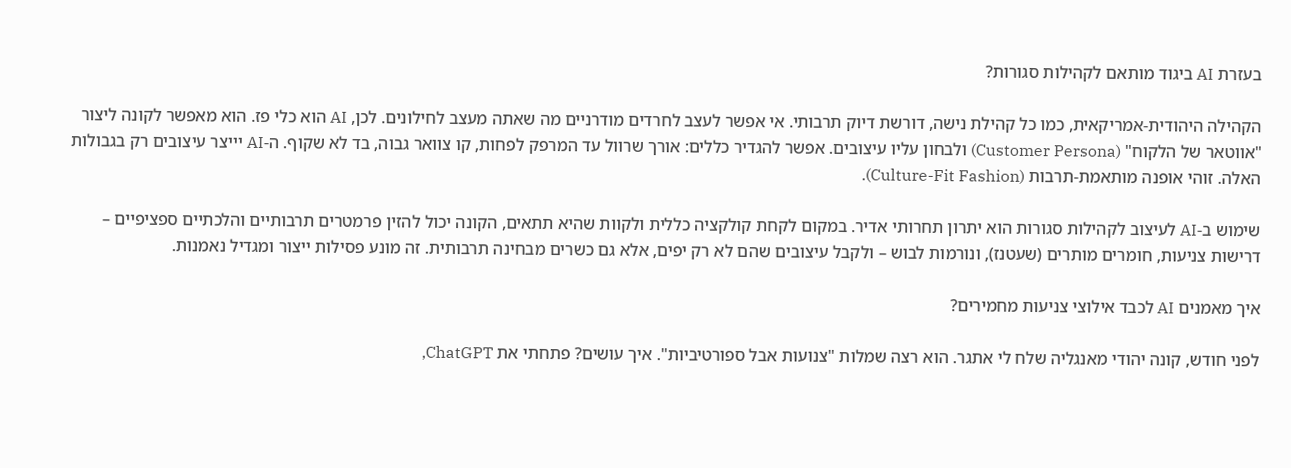בעזרת AI ביגוד מותאם לקהילות סגורות?

הקהילה היהודית-אמריקאית, כמו כל קהילת נישה, דורשת דיוק תרבותי. אי אפשר לעצב לחרדים מודרניים מה שאתה מעצב לחילונים. לכן, AI הוא כלי פז. הוא מאפשר לקונה ליצור "אווטאר של הלקוח" (Customer Persona) ולבחון עליו עיצובים. אפשר להגדיר כללים: אורך שרוול עד המרפק לפחות, קו צוואר גבוה, בד לא שקוף. ה-AI יייצר עיצובים רק בגבולות האלה. זוהי אופנה מותאמת-תרבות (Culture-Fit Fashion).

שימוש ב-AI לעיצוב לקהילות סגורות הוא יתרון תחרותי אדיר. במקום לקחת קולקציה כללית ולקוות שהיא תתאים, הקונה יכול להזין פרמטרים תרבותיים והלכתיים ספציפיים – דרישות צניעות, חומרים מותרים (שעטנז), ונורמות לבוש – ולקבל עיצובים שהם לא רק יפים, אלא גם כשרים מבחינה תרבותית. זה מונע פסילות ייצור ומגדיל נאמנות.

איך מאמנים AI לכבד אילוצי צניעות מחמירים?

לפני חודש, קונה יהודי מאנגליה שלח לי אתגר. הוא רצה שמלות "צנועות אבל ספורטיביות". איך עושים? פתחתי את ChatGPT,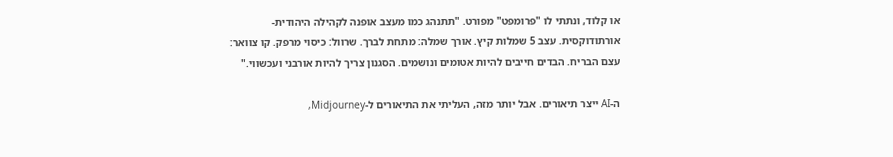או קלוד, ונתתי לו "פרומפט" מפורט. "תתנהג כמו מעצב אופנה לקהילה היהודית-אורתודוקסית. עצב 5 שמלות קיץ. אורך שמלה: מתחת לברך. שרוול: כיסוי מרפק. קו צוואר: עצם הבריח. הבדים חייבים להיות אטומים ונושמים. הסגנון צריך להיות אורבני ועכשווי."

ה-AI ייצר תיאורים. אבל יותר מזה, העליתי את התיאורים ל-Midjourney,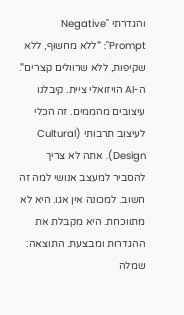והגדרתי "Negative Prompt": "ללא מחשוף, ללא שקיפות, ללא שרוולים קצרים". ה-AI הויזואלי ציית. קיבלנו עיצובים מהממים. זה הכלי לעיצוב תרבותי (Cultural Design). אתה לא צריך להסביר למעצב אנושי למה זה חשוב. למכונה אין אגו. היא לא מתווכחת. היא מקבלת את ההגדרות ומבצעת. התוצאה: שמלה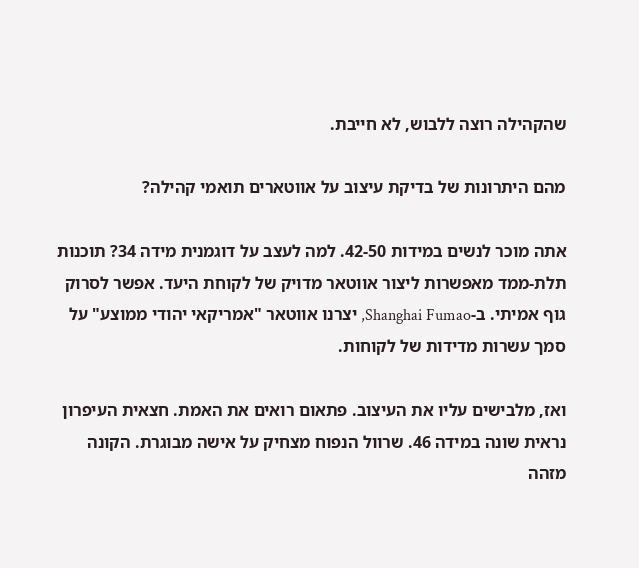שהקהילה רוצה ללבוש, לא חייבת.

מהם היתרונות של בדיקת עיצוב על אווטארים תואמי קהילה?

אתה מוכר לנשים במידות 42-50. למה לעצב על דוגמנית מידה 34? תוכנות תלת-ממד מאפשרות ליצור אווטאר מדויק של לקוחת היעד. אפשר לסרוק גוף אמיתי. ב-Shanghai Fumao, יצרנו אווטאר "אמריקאי יהודי ממוצע" על סמך עשרות מדידות של לקוחות.

ואז, מלבישים עליו את העיצוב. פתאום רואים את האמת. חצאית העיפרון נראית שונה במידה 46. שרוול הנפוח מצחיק על אישה מבוגרת. הקונה מזהה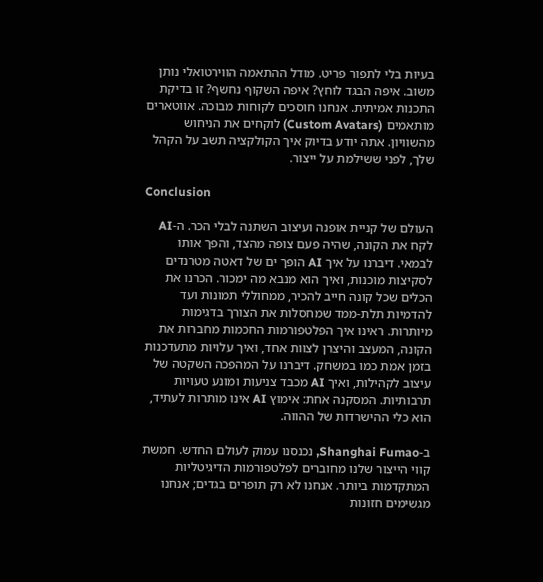בעיות בלי לתפור פריט. מודל ההתאמה הווירטואלי נותן משוב. איפה הבגד לוחץ? איפה השקוף נחשף? זו בדיקת התכנות אמיתית. אנחנו חוסכים לקוחות מבוכה. אווטארים מותאמים (Custom Avatars) לוקחים את הניחוש מהשוויון. אתה יודע בדיוק איך הקולקציה תשב על הקהל שלך, לפני ששילמת על ייצור.

Conclusion

העולם של קניית אופנה ועיצוב השתנה לבלי הכר. ה-AI לקח את הקונה, שהיה פעם צופה מהצד, והפך אותו לבמאי. דיברנו על איך AI הופך ים של דאטה מטרנדים לסקיצות מוכנות, ואיך הוא מנבא מה ימכור. הכרנו את הכלים שכל קונה חייב להכיר, ממחוללי תמונות ועד להדמיות תלת-ממד שמחסלות את הצורך בדגימות מיותרות. ראינו איך הפלטפורמות החכמות מחברות את הקונה, המעצב והיצרן לצוות אחד, ואיך עלויות מתעדכנות בזמן אמת כמו במשחק. דיברנו על המהפכה השקטה של עיצוב לקהילות, ואיך AI מכבד צניעות ומונע טעויות תרבותיות. המסקנה אחת: אימוץ AI אינו מותרות לעתיד, הוא כלי ההישרדות של ההווה.

ב-Shanghai Fumao, נכנסנו עמוק לעולם החדש. חמשת קווי הייצור שלנו מחוברים לפלטפורמות הדיגיטליות המתקדמות ביותר. אנחנו לא רק תופרים בגדים; אנחנו מגשימים חזונות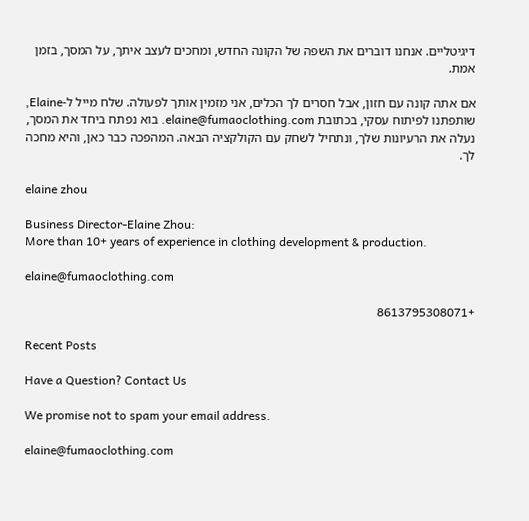דיגיטליים. אנחנו דוברים את השפה של הקונה החדש, ומחכים לעצב איתך, על המסך, בזמן אמת.

אם אתה קונה עם חזון, אבל חסרים לך הכלים, אני מזמין אותך לפעולה. שלח מייל ל-Elaine, שותפתנו לפיתוח עסקי, בכתובת elaine@fumaoclothing.com. בוא נפתח ביחד את המסך, נעלה את הרעיונות שלך, ונתחיל לשחק עם הקולקציה הבאה. המהפכה כבר כאן, והיא מחכה לך.

elaine zhou

Business Director-Elaine Zhou:
More than 10+ years of experience in clothing development & production.

elaine@fumaoclothing.com

+8613795308071

Recent Posts

Have a Question? Contact Us

We promise not to spam your email address.

elaine@fumaoclothing.com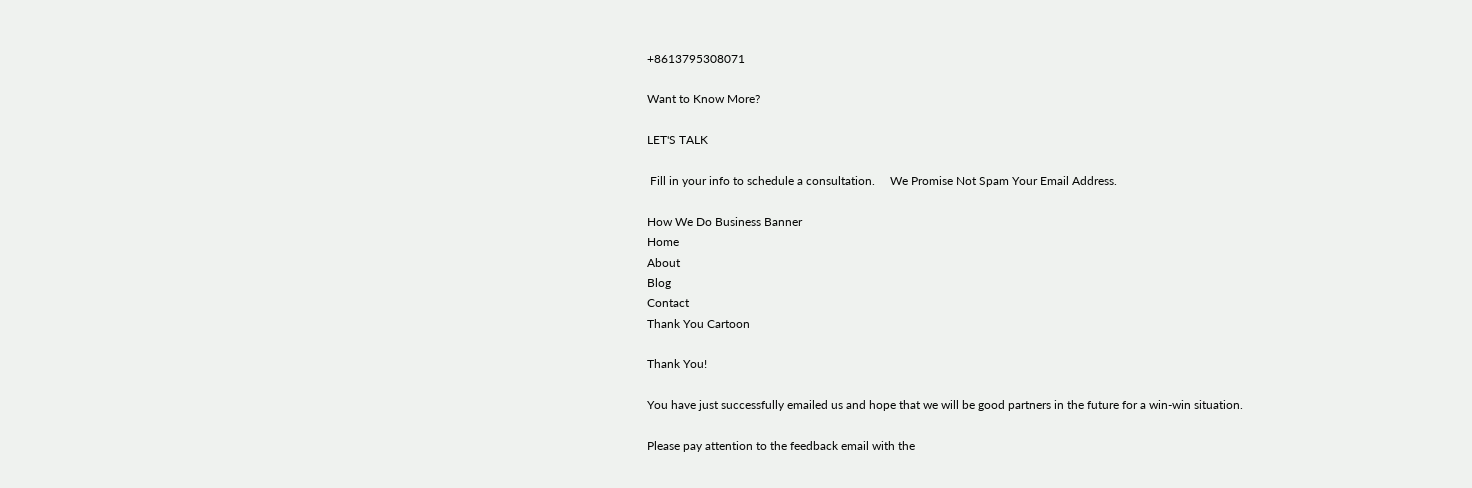+8613795308071

Want to Know More?

LET'S TALK

 Fill in your info to schedule a consultation.     We Promise Not Spam Your Email Address.

How We Do Business Banner
Home
About
Blog
Contact
Thank You Cartoon

Thank You!

You have just successfully emailed us and hope that we will be good partners in the future for a win-win situation.

Please pay attention to the feedback email with the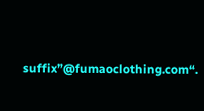suffix”@fumaoclothing.com“.